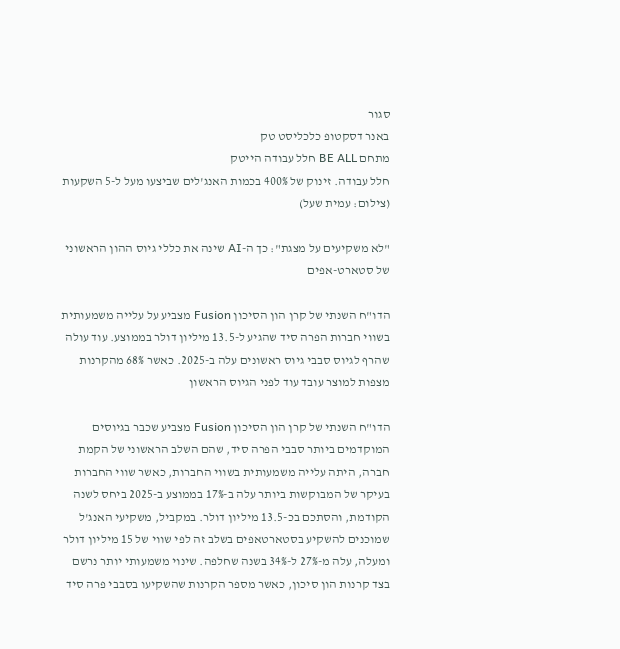סגור
באנר דסקטופ כלכליסט טק
מתחם BE ALL חלל עבודה הייטק
חלל עבודה. זינוק של 400% בכמות האנג'לים שביצעו מעל ל-5 השקעות (צילום: עמית שעל)

"לא משקיעים על מצגת": כך ה-AI שינה את כללי גיוס ההון הראשוני של סטארט-אפים

הדו"ח השנתי של קרן הון הסיכון Fusion מצביע על עלייה משמעותית בשווי חברות הפרה סיד שהגיע ל-13.5 מיליון דולר בממוצע. עוד עולה שהרף לגיוס סבבי גיוס ראשונים עלה ב-2025. כאשר 68% מהקרנות מצפות למוצר עובד עוד לפני הגיוס הראשון

הדו"ח השנתי של קרן הון הסיכון Fusion מצביע שכבר בגיוסים המוקדמים ביותר סבבי הפרה סיד, שהם השלב הראשוני של הקמת חברה, היתה עלייה משמעותית בשווי החברות, כאשר שווי החברות בעיקר של המבוקשות ביותר עלה ב-17% בממוצע ב-2025 ביחס לשנה הקודמת, והסתכם בכ-13.5 מיליון דולר. במקביל, משקיעי האנג'ל שמוכנים להשקיע בסטארטאפים בשלב זה לפי שווי של 15 מיליון דולר ומעלה, עלה מ-27% ל-34% בשנה שחלפה. שינוי משמעותי יותר נרשם בצד קרנות הון סיכון, כאשר מספר הקרנות שהשקיעו בסבבי פרה סיד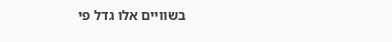בשוויים אלו גדל פי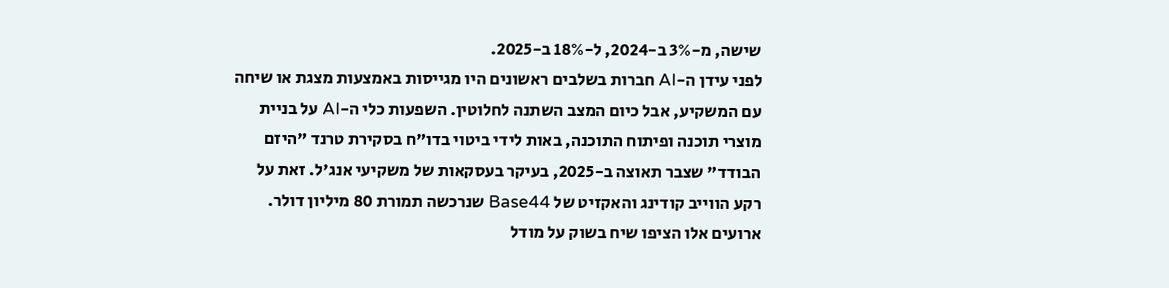שישה, מ-3% ב-2024, ל-18% ב-2025.
לפני עידן ה-AI חברות בשלבים ראשונים היו מגייסות באמצעות מצגת או שיחה עם המשקיע, אבל כיום המצב השתנה לחלוטין. השפעות כלי ה-AI על בניית מוצרי תוכנה ופיתוח התוכנה, באות לידי ביטוי בדו"ח בסקירת טרנד "היזם הבודד" שצבר תאוצה ב-2025, בעיקר בעסקאות של משקיעי אנג'ל. זאת על רקע הווייב קודינג והאקזיט של Base44 שנרכשה תמורת 80 מיליון דולר. ארועים אלו הציפו שיח בשוק על מודל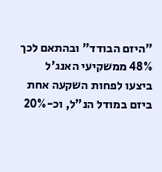"היזם הבודד" ובהתאם לכך 48% ממשקיעי האנג'ל ביצעו לפחות השקעה אחת ביזם במודל הנ"ל, וכ-20%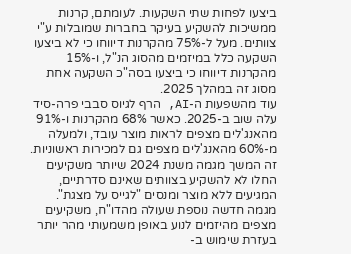ביצעו לפחות שתי השקעות. לעומתם, קרנות ממשיכות להשקיע בעיקר בחברות שמובלות ע"י צוותים. מעל ל-75% מהקרנות דיווחו כי לא ביצעו השקעה כלל במיזמים מהסוג הנ"ל, ו-15% מהקרנות דיווחו כי ביצעו בסה"כ השקעה אחת מסוג זה במהלך 2025.
עוד מהשפעות ה-AI, הרף לגיוס סבבי פרה-סיד עלה שוב ב-2025. כאשר 68% מהקרנות ו-91% מהאנג'לים מצפים לראות מוצר עובד, ולמעלה מ-60% מהאנג'לים מצפים גם למכירות ראשוניות. זה המשך מגמה משנת 2024 שיותר משקיעים החלו לא להשקיע בצוותים שאינם סדרתיים, המגיעים ללא מוצר ומנסים "לגייס על מצגת". מגמה חדשה נוספת שעולה מהדו"ח, משקיעים מצפים מהיזמים לנוע באופן משמעותי מהר יותר בעזרת שימוש ב-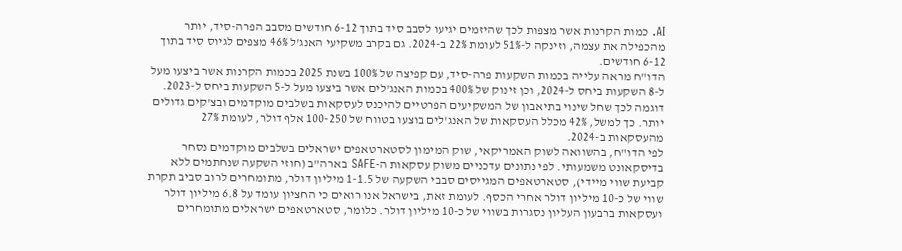AI. כמות הקרנות אשר מצפות לכך שהיזמים יגיעו לסבב סיד בתוך 6-12 חודשים מסבב הפרה-סיד, יותר מהכפילה את עצמה, וזינקה ל-51% לעומת 22% ב-2024. גם בקרב משקיעי האנג'ל 46% מצפים לגיוס סיד בתוך 6-12 חודשים.
הדו"ח מראה עלייה בכמות השקעות פרה-סיד, עם קפיצה של 100% בשנת 2025 בכמות הקרנות אשר ביצעו מעל ל-8 השקעות ביחס ל-2024, וכן זינוק של 400% בכמות האנג'לים אשר ביצעו מעל ל-5 השקעות ביחס ל-2023. דוגמה לכך שחל שינוי בתיאבון של המשקיעים הפרטיים להיכנס לעסקאות בשלבים מוקדמים ובצ'קים גדולים יותר. כך למשל, 42% מכלל העסקאות של האנג'לים בוצעו בטווח של 100-250 אלף דולר, לעומת 27% מהעסקאות ב-2024.
לפי הדו"ח, בהשוואה לשוק האמריקאי, שוק המימון לסטארטאפים ישראלים בשלבים מוקדמים נסחר בדיסקאונט משמעותי. לפי נתונים עדכניים משוק עסקאות ה-SAFE בארה"ב (חוזי השקעה שנחתמים ללא קביעת שווי מיידי), סטארטאפים המגייסים סבבי השקעה של 1-1.5 מיליון דולר, מתומחרים לרוב סביב תקרת שווי של כ-10 מיליון דולר אחרי הכסף. לעומת זאת, בישראל אנו רואים כי החציון עומד על 6.8 מיליון דולר ועסקאות ברבעון העליון נסגרות בשווי של כ-10 מיליון דולר. כלומר, סטארטאפים ישראלים מתומחרים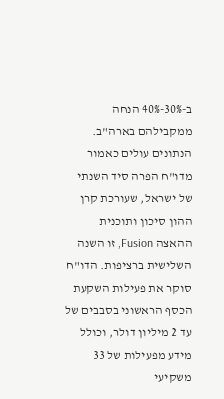ב-30%-40% הנחה ממקבילהם בארה"ב.
הנתונים עולים כאמור מדו"ח הפרה סיד השנתי של ישראל, שעורכת קרן ההון סיכון ותוכנית ההאצה Fusion, זו השנה השלישית ברציפות. הדו"ח סוקר את פעילות השקעת הכסף הראשוני בסבבים של עד 2 מיליון דולר, וכולל מידע מפעילות של 33 משקיעי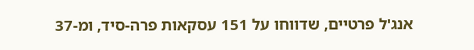אנג'ל פרטיים, שדווחו על 151 עסקאות פרה-סיד, ומ-37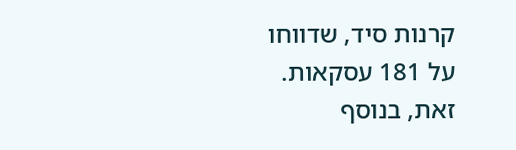קרנות סיד, שדווחו על 181 עסקאות. זאת, בנוסף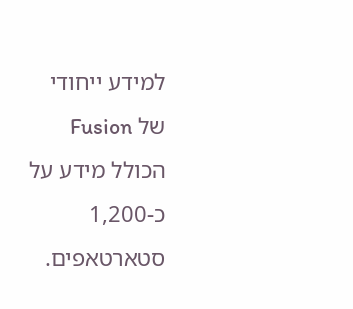למידע ייחודי של Fusion הכולל מידע על כ-1,200 סטארטאפים.